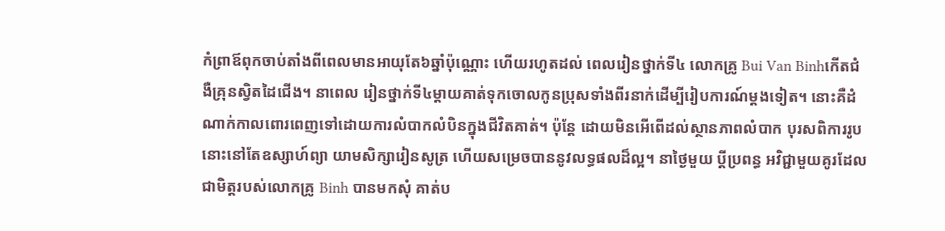កំព្រាឪពុកចាប់តាំងពីពេលមានអាយុតែ៦ឆ្នាំប៉ុណ្ណោះ ហើយរហូតដល់ ពេលរៀនថ្នាក់ទី៤ លោកគ្រូ Bui Van Binhកើតជំងឺគ្រុនស្វិតដៃជើង។ នាពេល រៀនថ្នាក់ទី៤ម្ដាយគាត់ទុកចោលកូនប្រុសទាំងពីរនាក់ដើម្បីរៀបការណ៍ម្ដងទៀត។ នោះគឺដំណាក់កាលពោរពេញទៅដោយការលំបាកលំបិនក្នុងជីវិតគាត់។ ប៉ុន្តែ ដោយមិនអើពើដល់ស្ថានភាពលំបាក បុរសពិការរូបនោះនៅតែឧស្សាហ៍ព្យា យាមសិក្សារៀនសូត្រ ហើយសម្រេចបាននូវលទ្ធផលដ៏ល្អ។ នាថ្ងៃមួយ ប្ដីប្រពន្ធ អវិជ្ជាមួយគូរដែលជាមិត្តរបស់លោកគ្រូ Binh បានមកសុំ គាត់ប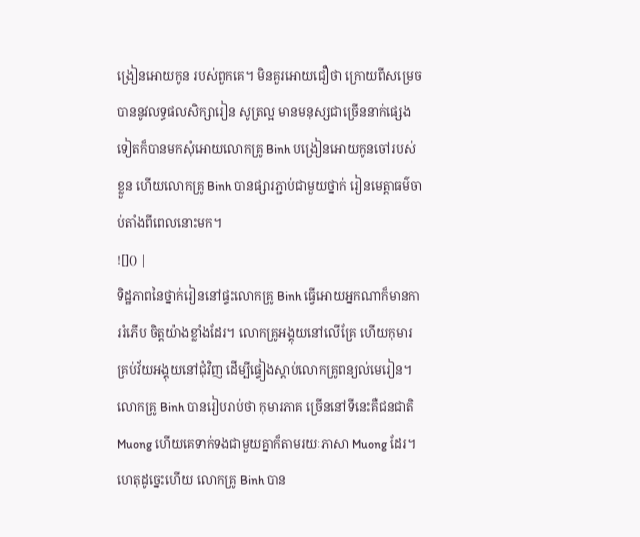ង្រៀនអោយកូន របស់ពួកគេ។ មិនគួរអោយជឿថា ក្រោយពីសម្រេចបាននូវលទ្ធផលសិក្សារៀន សូត្រល្អ មានមនុស្សជាច្រើននាក់ផ្សេងទៀតក៏បានមកសុំអោយលោកគ្រូ Binh បង្រៀនអោយកូនចៅរបស់ខ្លួន ហើយលោកគ្រូ Binh បានផ្សារភ្ជាប់ជាមួយថ្នាក់ រៀនមេត្តាធម៌ចាប់តាំងពីពេលនោះមក។
![]() |
ទិដ្ឋភាពនៃថ្នាក់រៀននៅផ្ទះលោកគ្រូ Binh ធ្វើអោយអ្នកណាក៏មានការរំភើប ចិត្តយ៉ាងខ្លាំងដែរ។ លោកគ្រូអង្គុយនៅលើគ្រែ ហើយកុមារគ្រប់វ័យអង្គុយនៅជុំវិញ ដើម្បីផ្ទៀងស្ដាប់លោកគ្រូពន្យល់មេរៀន។ លោកគ្រូ Binh បានរៀបរាប់ថា កុមារភាគ ច្រើននៅទីនេះគឺជនជាតិ Muong ហើយគេទាក់ទងជាមួយគ្នាក៏តាមរយៈភាសា Muong ដែរ។ ហេតុដូច្នេះហើយ លោកគ្រូ Binh បាន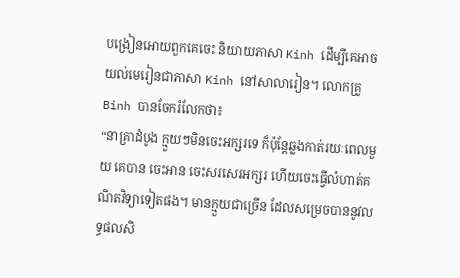បង្រៀនអោយពួកគេចេះ និយាយភាសា Kinh ដើម្បីគេអាចយល់មេរៀនជាភាសា Kinh នៅសាលារៀន។ លោកគ្រូ Binh បានចែករំលែកថា៖
“នាគ្រាដំបូង ក្មួយៗមិនចេះអក្សរទេ ក៏ប៉ុន្តែឆ្លងកាត់រយៈពេលមួយ គេបាន ចេះអាន ចេះសរសេរអក្សរ ហើយចេះធ្វើលំហាត់គណិតវិទ្យាទៀតផង។ មានក្មួយជាច្រើន ដែលសម្រេចបាននូវលទ្ធផលសិ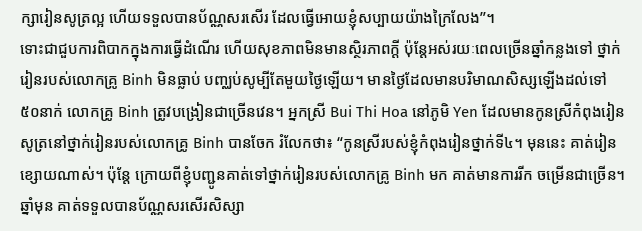ក្សារៀនសូត្រល្អ ហើយទទួលបានប័ណ្ណសរសើរ ដែលធ្វើអោយខ្ញុំសប្បាយយ៉ាងក្រៃលែង”។
ទោះជាជួបការពិបាកក្នុងការធ្វើដំណើរ ហើយសុខភាពមិនមានស្ថិរភាពក្ដី ប៉ុន្តែអស់រយៈពេលច្រើនឆ្នាំកន្លងទៅ ថ្នាក់រៀនរបស់លោកគ្រូ Binh មិនធ្លាប់ បញ្ឈប់សូម្បីតែមួយថ្ងៃឡើយ។ មានថ្ងៃដែលមានបរិមាណសិស្សឡើងដល់ទៅ ៥០នាក់ លោកគ្រូ Binh ត្រូវបង្រៀនជាច្រើនវេន។ អ្នកស្រី Bui Thi Hoa នៅភូមិ Yen ដែលមានកូនស្រីកំពុងរៀនសូត្រនៅថ្នាក់រៀនរបស់លោកគ្រូ Binh បានចែក រំលែកថា៖ “កូនស្រីរបស់ខ្ញុំកំពុងរៀនថ្នាក់ទី៤។ មុននេះ គាត់រៀនខ្សោយណាស់។ ប៉ុន្តែ ក្រោយពីខ្ញុំបញ្ជូនគាត់ទៅថ្នាក់រៀនរបស់លោកគ្រូ Binh មក គាត់មានការរីក ចម្រើនជាច្រើន។ ឆ្នាំមុន គាត់ទទួលបានប័ណ្ណសរសើរសិស្សា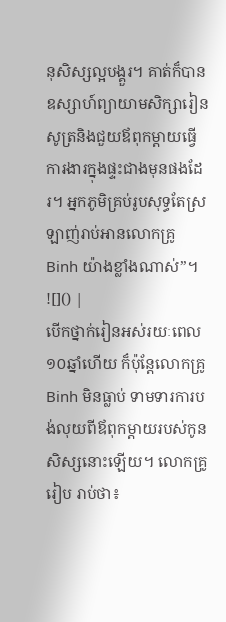នុសិស្សល្អបង្គួរ។ គាត់ក៏បានឧស្សាហ៍ព្យាយាមសិក្សារៀនសូត្រនិងជួយឪពុកម្ដាយធ្វើការងារក្នុងផ្ទះជាងមុនផងដែរ។ អ្នកភូមិគ្រប់រូបសុទ្ធតែស្រឡាញ់រាប់អានលោកគ្រូ Binh យ៉ាងខ្លាំងណាស់”។
![]() |
បើកថ្នាក់រៀនអស់រយៈពេល១០ឆ្នាំហើយ ក៏ប៉ុន្តែលោកគ្រូ Binh មិនធ្លាប់ ទាមទារការបង់លុយពីឪពុកម្ដាយរបស់កូនសិស្សនោះឡើយ។ លោកគ្រូរៀប រាប់ថា៖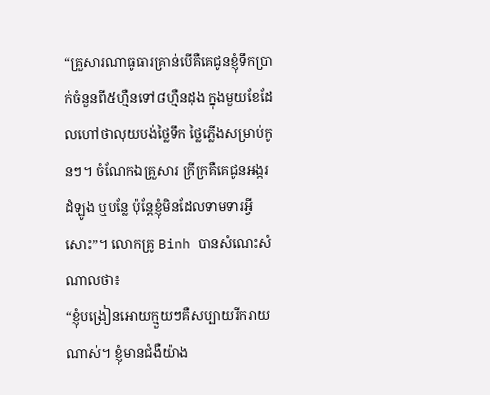“គ្រួសារណាធូធារគ្រាន់បើគឺគេជូនខ្ញុំទឹកប្រាក់ចំនួនពី៥ហ្មឺនទៅ៨ហ្មឺនដុង ក្នុងមួយខែដែលហៅថាលុយបង់ថ្លៃទឹក ថ្លៃភ្លើងសម្រាប់កូនៗ។ ចំណែកឯគ្រួសារ ក្រីក្រគឺគេជូនអង្ករ ដំឡូង ឬបន្លែ ប៉ុន្តែខ្ញុំមិនដែលទាមទារអ្វីសោះ”។ លោកគ្រូ Binh បានសំណេះសំណាលថា៖
“ខ្ញុំបង្រៀនអោយក្មួយៗគឺសប្បាយរីករាយណាស់។ ខ្ញុំមានជំងឺយ៉ាង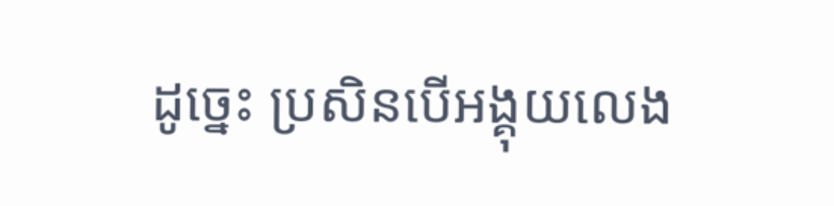ដូច្នេះ ប្រសិនបើអង្គុយលេង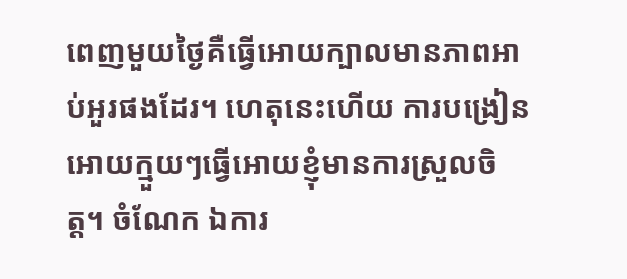ពេញមួយថ្ងៃគឺធ្វើអោយក្បាលមានភាពអាប់អួរផងដែរ។ ហេតុនេះហើយ ការបង្រៀនអោយក្មួយៗធ្វើអោយខ្ញុំមានការស្រួលចិត្ត។ ចំណែក ឯការ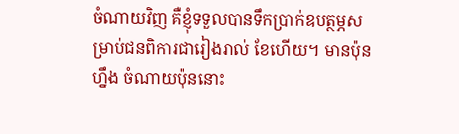ចំណាយវិញ គឺខ្ញុំទទួលបានទឹកប្រាក់ឧបត្ថម្ភសម្រាប់ជនពិការជារៀងរាល់ ខែហើយ។ មានប៉ុនហ្នឹង ចំណាយប៉ុននោះ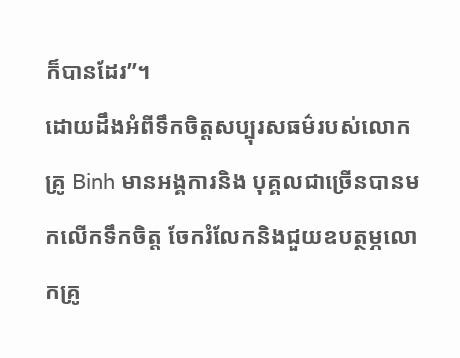ក៏បានដែរ”។
ដោយដឹងអំពីទឹកចិត្តសប្បុរសធម៌របស់លោកគ្រូ Binh មានអង្គការនិង បុគ្គលជាច្រើនបានមកលើកទឹកចិត្ត ចែករំលែកនិងជួយឧបត្ថម្ភលោកគ្រូ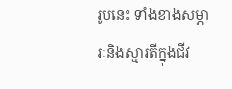រូបនេះ ទាំងខាងសម្ភារៈនិងស្មារតីក្នុងជីវ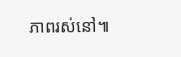ភាពរស់នៅ៕